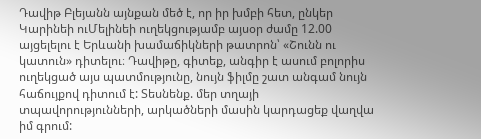Դավիթ Բլեյանն այնքան մեծ է, որ իր խմբի հետ, ընկեր Կարինեի ուՄելինեի ուղեկցությամբ այսօր ժամը 12.00 այցելելու է Երևանի խամաճիկների թատրոն՝ «Շունն ու կատուն» դիտելու։ Դավիթը, գիտեք, անգիր է ասում բոլորիս ուղեկցած այս պատմությունը, նույն ֆիլմը շատ անգամ նույն հաճույքով դիտում է: Տեսնենք. մեր տղայի տպավորությունների, արկածների մասին կարդացեք վաղվա իմ գրում: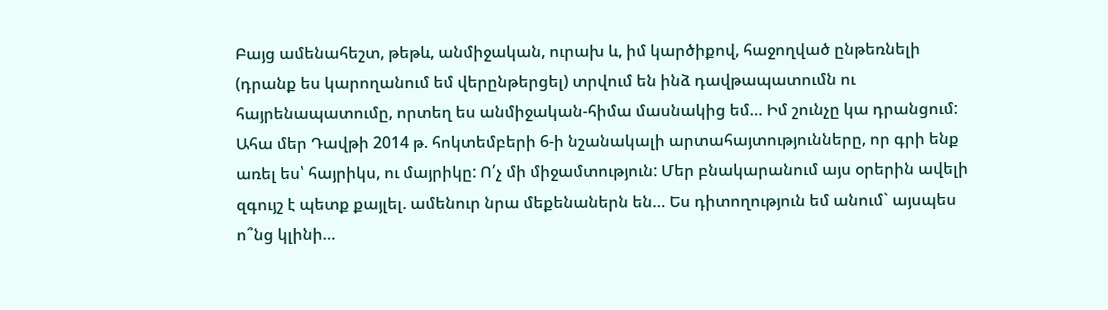Բայց ամենահեշտ, թեթև, անմիջական, ուրախ և, իմ կարծիքով, հաջողված ընթեռնելի (դրանք ես կարողանում եմ վերընթերցել) տրվում են ինձ դավթապատումն ու հայրենապատումը, որտեղ ես անմիջական-հիմա մասնակից եմ… Իմ շունչը կա դրանցում: Ահա մեր Դավթի 2014 թ. հոկտեմբերի 6-ի նշանակալի արտահայտությունները, որ գրի ենք առել ես՝ հայրիկս, ու մայրիկը: Ո՛չ մի միջամտություն: Մեր բնակարանում այս օրերին ավելի զգույշ է պետք քայլել. ամենուր նրա մեքենաներն են… Ես դիտողություն եմ անում` այսպես ո՞նց կլինի…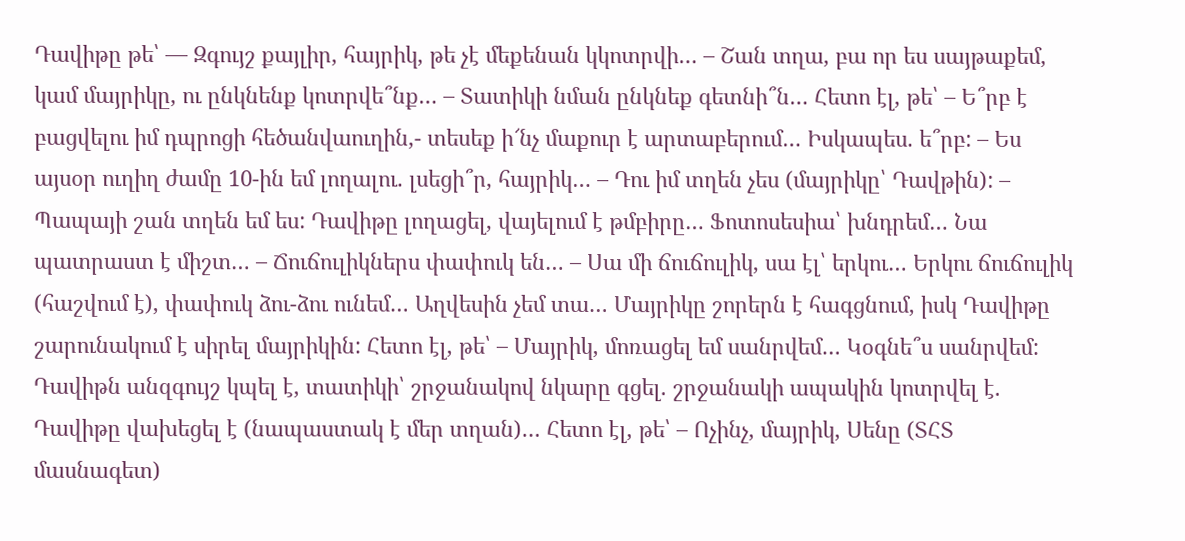Դավիթը թե՝ — Զգույշ քայլիր, հայրիկ, թե չէ մեքենան կկոտրվի… – Շան տղա, բա որ ես սայթաքեմ, կամ մայրիկը, ու ընկնենք կոտրվե՞նք… – Տատիկի նման ընկնեք գետնի՞ն… Հետո էլ, թե՝ – Ե՞րբ է բացվելու իմ դպրոցի հեծանվաուղին,- տեսեք ի՜նչ մաքուր է արտաբերում… Իսկապես. ե՞րբ: – Ես այսօր ուղիղ ժամը 10-ին եմ լողալու. լսեցի՞ր, հայրիկ… – Դու իմ տղեն չես (մայրիկը՝ Դավթին): – Պապայի շան տղեն եմ ես: Դավիթը լողացել, վայելում է թմբիրը… Ֆոտոսեսիա՝ խնդրեմ… Նա պատրաստ է միշտ… – Ճուճուլիկներս փափուկ են… – Սա մի ճուճուլիկ, սա էլ՝ երկու… Երկու ճուճուլիկ (հաշվում է), փափուկ ձու-ձու ունեմ… Աղվեսին չեմ տա… Մայրիկը շորերն է հագցնում, իսկ Դավիթը շարունակում է սիրել մայրիկին: Հետո էլ, թե՝ – Մայրիկ, մոռացել եմ սանրվեմ… Կօգնե՞ս սանրվեմ: Դավիթն անզգույշ կպել է, տատիկի՝ շրջանակով նկարը գցել. շրջանակի ապակին կոտրվել է. Դավիթը վախեցել է (նապաստակ է մեր տղան)… Հետո էլ, թե՝ – Ոչինչ, մայրիկ, Սենը (ՏՀՏ մասնագետ)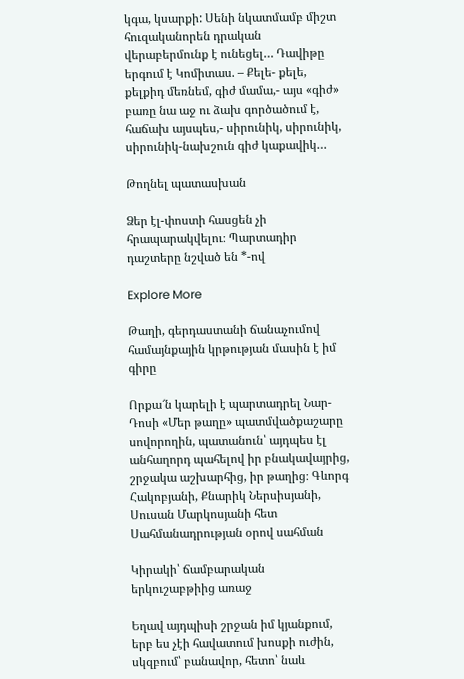կգա, կսարքի: Սենի նկատմամբ միշտ հուզականորեն դրական վերաբերմունք է ունեցել… Դավիթը երգում է Կոմիտաս. – Քելե- քելե, քելքիդ մեռնեմ, գիժ մամա,- այս «գիժ» բառը նա աջ ու ձախ գործածում է, հաճախ այսպես,- սիրունիկ, սիրունիկ, սիրունիկ-նախշուն գիժ կաքավիկ…

Թողնել պատասխան

Ձեր էլ-փոստի հասցեն չի հրապարակվելու։ Պարտադիր դաշտերը նշված են *-ով

Explore More

Թաղի, գերդաստանի ճանաչումով համայնքային կրթության մասին է իմ գիրը

Որքա՜ն կարելի է պարտադրել Նար-Դոսի «Մեր թաղը» պատմվածքաշարը սովորողին, պատանուն՝ այդպես էլ անհաղորդ պահելով իր բնակավայրից, շրջակա աշխարհից, իր թաղից։ Գևորգ Հակոբյանի, Քնարիկ Ներսիսյանի, Սուսան Մարկոսյանի հետ Սահմանադրության օրով սահման

Կիրակի՝ ճամբարական երկուշաբթիից առաջ

Եղավ այդպիսի շրջան իմ կյանքում, երբ ես չէի հավատում խոսքի ուժին, սկզբում՝ բանավոր, հետո՝ նաև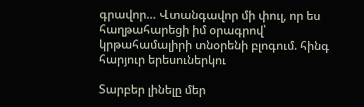գրավոր… Վտանգավոր մի փուլ, որ ես հաղթահարեցի իմ օրագրով՝ կրթահամալիրի տնօրենի բլոգում. հինգ հարյուր երեսուներկու

Տարբեր լինելը մեր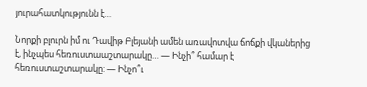յուրահատկությունն է…

Նորքի բլուրն իմ ու Դավիթ Բլեյանի ամեն առավոտվա ճոճքի վկաներից է, ինչպես հեռուստաաշտարակը… — Ինչի՞ համար է հեռուստաշտարակը: — Ինչո՞ւ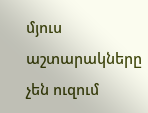մյուս աշտարակները չեն ուզում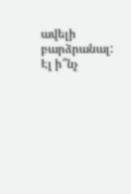ավելի բարձրանալ: Էլ ի՞նչ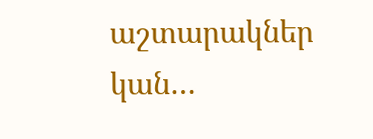աշտարակներ կան…